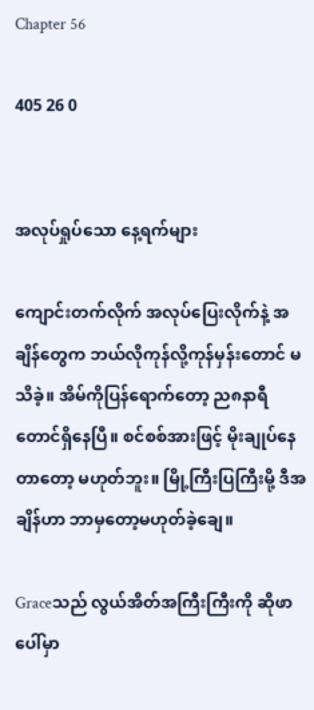Chapter 56

405 26 0


အလုပ်ရှုပ်သော နေ့ရက်များ

ကျောင်းတက်လိုက် အလုပ်ပြေးလိုက်နဲ့ အချိန်တွေက ဘယ်လိုကုန်လို့ကုန်မှန်းတောင် မသိခဲ့။ အိမ်ကိုပြန်ရောက်တော့ ည၈နာရီတောင်ရှိနေပြီ။ စင်စစ်အားဖြင့် မိုးချုပ်နေတာတော့ မဟုတ်ဘူး။ မြို့ကြီးပြကြီးမို့ ဒီအချိန်ဟာ ဘာမှတော့မဟုတ်ခဲ့ချေ။

Graceသည် လွယ်အိတ်အကြီးကြီးကို ဆိုဖာပေါ်မှာ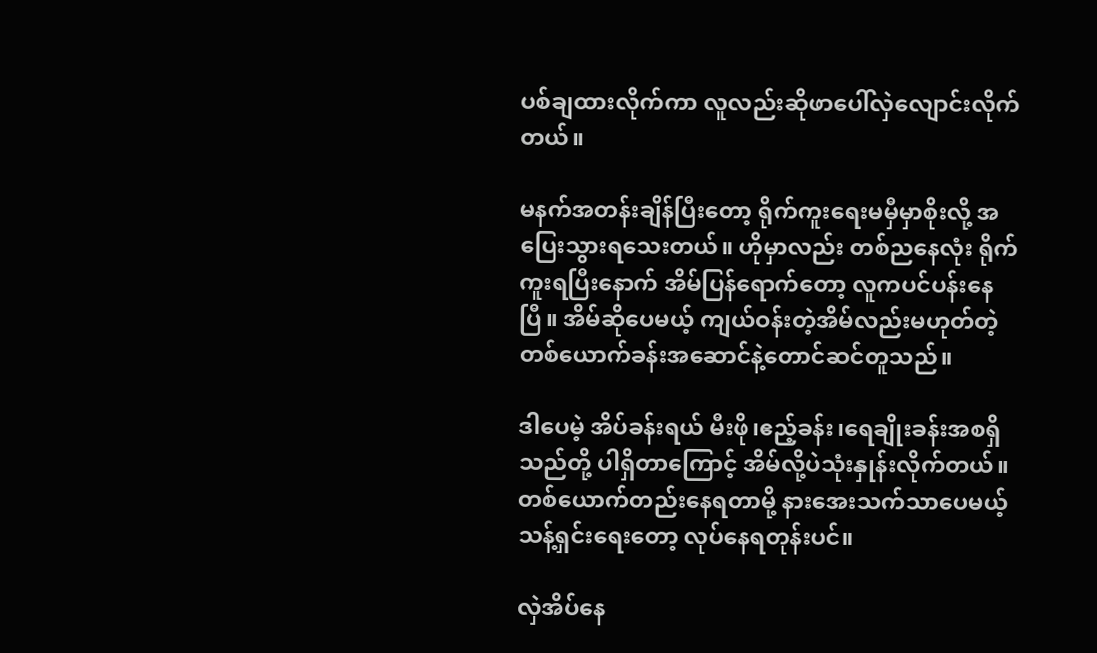ပစ်ချထားလိုက်ကာ လူလည်းဆိုဖာပေါ်လှဲလျောင်းလိုက်တယ်။

မနက်အတန်းချိန်ပြီးတော့ ရိုက်ကူးရေးမမှီမှာစိုးလို့ အပြေးသွားရသေးတယ်။ ဟိုမှာလည်း တစ်ညနေလုံး ရိုက်ကူးရပြီးနောက် အိမ်ပြန်ရောက်တော့ လူကပင်ပန်းနေပြီ။ အိမ်ဆိုပေမယ့် ကျယ်ဝန်းတဲ့အိမ်လည်းမဟုတ်တဲ့ တစ်ယောက်ခန်းအဆောင်နဲ့တောင်ဆင်တူသည်။

ဒါပေမဲ့ အိပ်ခန်းရယ် မီးဖို၊ဧည့်ခန်း၊ရေချိုးခန်းအစရှိသည်တို့ ပါရှိတာကြောင့် အိမ်လို့ပဲသုံးနှုန်းလိုက်တယ်။ တစ်ယောက်တည်းနေရတာမို့ နားအေးသက်သာပေမယ့် သန့်ရှင်းရေးတော့ လုပ်နေရတုန်းပင်။

လှဲအိပ်နေ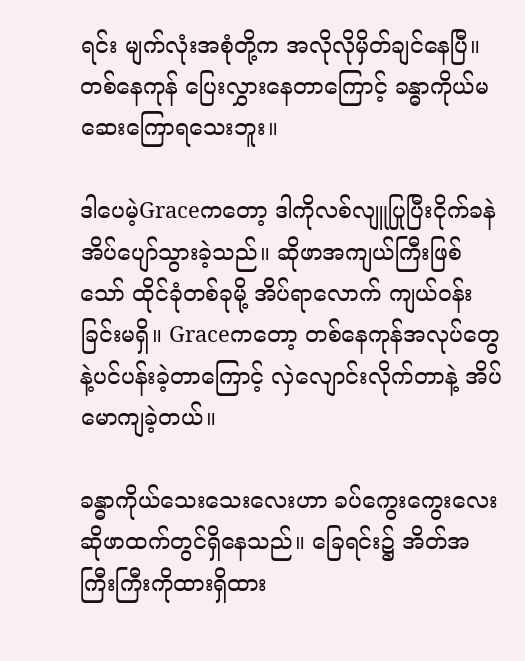ရင်း မျက်လုံးအစုံတို့က အလိုလိုမှိတ်ချင်နေပြီ။ တစ်နေကုန် ပြေးလွှားနေတာကြောင့် ခန္ဓာကိုယ်မဆေးကြောရသေးဘူး။

ဒါပေမဲ့Graceကတော့ ဒါကိုလစ်လျူပြုပြီးငိုက်ခနဲ အိပ်ပျော်သွားခဲ့သည်။ ဆိုဖာအကျယ်ကြီးဖြစ်သော် ထိုင်ခုံတစ်ခုမို့ အိပ်ရာလောက် ကျယ်ဝန်းခြင်းမရှိ။ Graceကတော့ တစ်နေကုန်အလုပ်တွေနဲ့ပင်ပန်းခဲ့တာကြောင့် လှဲလျောင်းလိုက်တာနဲ့ အိပ်မောကျခဲ့တယ်။

ခန္ဓာကိုယ်သေးသေးလေးဟာ ခပ်ကွေးကွေးလေး ဆိုဖာထက်တွင်ရှိနေသည်။ ခြေရင်း၌ အိတ်အကြီးကြီးကိုထားရှိထား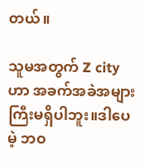တယ်။

သူမအတွက် Z cityဟာ အခက်အခဲအများကြီးမရှိပါဘူး။ဒါပေမဲ့ ဘဝ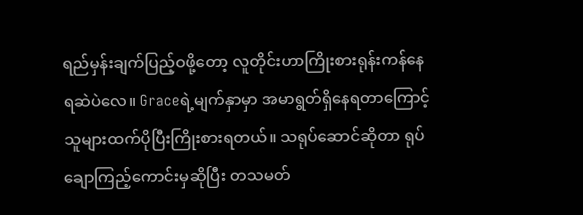ရည်မှန်းချက်ပြည့်ဝဖို့တော့ လူတိုင်းဟာကြိုးစားရုန်းကန်နေရဆဲပဲလေ။ Graceရဲ့မျက်နှာမှာ အမာရွတ်ရှိနေရတာကြောင့် သူများထက်ပိုပြီးကြိုးစားရတယ်။ သရုပ်ဆောင်ဆိုတာ ရုပ်ချောကြည့်ကောင်းမှဆိုပြီး တသမတ်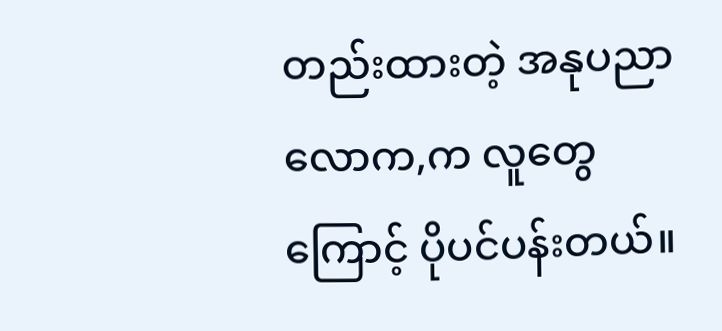တည်းထားတဲ့ အနုပညာလောက,က လူတွေကြောင့် ပိုပင်ပန်းတယ်။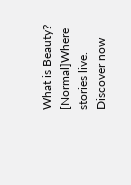What is Beauty? [Normal]Where stories live. Discover now